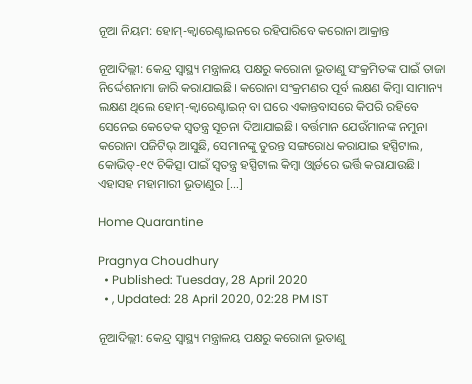ନୂଆ ନିୟମ: ହୋମ୍-କ୍ୱାରେଣ୍ଟାଇନରେ ରହିପାରିବେ କରୋନା ଆକ୍ରାନ୍ତ

ନୂଆଦିଲ୍ଲୀ: କେନ୍ଦ୍ର ସ୍ୱାସ୍ଥ୍ୟ ମନ୍ତ୍ରାଳୟ ପକ୍ଷରୁ କରୋନା ଭୂତାଣୁ ସଂକ୍ରମିତଙ୍କ ପାଇଁ ତାଜା ନିର୍ଦ୍ଦେଶନାମା ଜାରି କରାଯାଇଛି। କରୋନା ସଂକ୍ରମଣର ପୂର୍ବ ଲକ୍ଷଣ କିମ୍ବା ସାମାନ୍ୟ ଲକ୍ଷଣ ଥିଲେ ହୋମ୍-କ୍ୱାରେଣ୍ଟାଇନ୍ ବା ଘରେ ଏକାନ୍ତବାସରେ କିପରି ରହିବେ ସେନେଇ କେତେକ ସ୍ୱତନ୍ତ୍ର ସୂଚନା ଦିଆଯାଇଛି। ବର୍ତ୍ତମାନ ଯେଉଁମାନଙ୍କ ନମୁନା କରୋନା ପଜିଟିଭ୍ ଆସୁଛି, ସେମାନଙ୍କୁ ତୁରନ୍ତ ସଙ୍ଗରୋଧ କରାଯାଇ ହସ୍ପିଟାଲ, କୋଭିଡ୍-୧୯ ଚିକିତ୍ସା ପାଇଁ ସ୍ୱତନ୍ତ୍ର ହସ୍ପିଟାଲ କିମ୍ବା ଓ୍ୱାର୍ଡରେ ଭର୍ତ୍ତି କରାଯାଉଛି। ଏହାସହ ମହାମାରୀ ଭୂତାଣୁର […]

Home Quarantine

Pragnya Choudhury
  • Published: Tuesday, 28 April 2020
  • , Updated: 28 April 2020, 02:28 PM IST

ନୂଆଦିଲ୍ଲୀ: କେନ୍ଦ୍ର ସ୍ୱାସ୍ଥ୍ୟ ମନ୍ତ୍ରାଳୟ ପକ୍ଷରୁ କରୋନା ଭୂତାଣୁ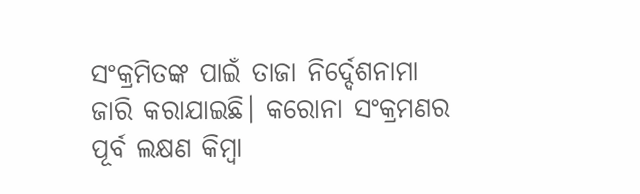ସଂକ୍ରମିତଙ୍କ ପାଇଁ ତାଜା ନିର୍ଦ୍ଦେଶନାମା ଜାରି କରାଯାଇଛି। କରୋନା ସଂକ୍ରମଣର ପୂର୍ବ ଲକ୍ଷଣ କିମ୍ବା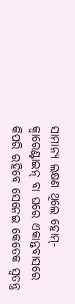ସାମାନ୍ୟ ଲକ୍ଷଣ ଥିଲେ ହୋମ୍-କ୍ୱାରେଣ୍ଟାଇନ୍ ବା ଘରେ ଏକାନ୍ତବାସରେ କିପରି ରହିବେ ସେନେଇ କେତେକ ସ୍ୱତନ୍ତ୍ର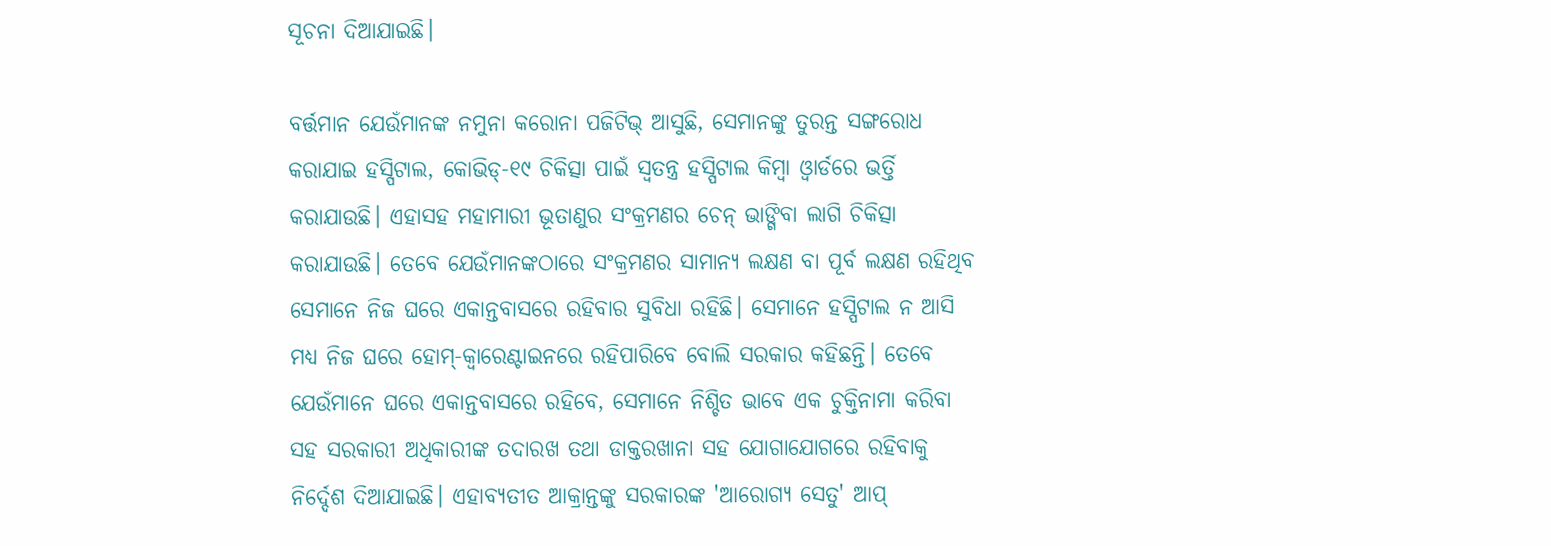ସୂଚନା ଦିଆଯାଇଛି।

ବର୍ତ୍ତମାନ ଯେଉଁମାନଙ୍କ ନମୁନା କରୋନା ପଜିଟିଭ୍ ଆସୁଛି, ସେମାନଙ୍କୁ ତୁରନ୍ତ ସଙ୍ଗରୋଧ କରାଯାଇ ହସ୍ପିଟାଲ, କୋଭିଡ୍-୧୯ ଚିକିତ୍ସା ପାଇଁ ସ୍ୱତନ୍ତ୍ର ହସ୍ପିଟାଲ କିମ୍ବା ଓ୍ୱାର୍ଡରେ ଭର୍ତ୍ତି କରାଯାଉଛି। ଏହାସହ ମହାମାରୀ ଭୂତାଣୁର ସଂକ୍ରମଣର ଚେନ୍ ଭାଙ୍ଗିବା ଲାଗି ଚିକିତ୍ସା କରାଯାଉଛି। ତେବେ ଯେଉଁମାନଙ୍କଠାରେ ସଂକ୍ରମଣର ସାମାନ୍ୟ ଲକ୍ଷଣ ବା ପୂର୍ବ ଲକ୍ଷଣ ରହିଥିବ ସେମାନେ ନିଜ ଘରେ ଏକାନ୍ତବାସରେ ରହିବାର ସୁବିଧା ରହିଛି। ସେମାନେ ହସ୍ପିଟାଲ ନ ଆସି ମଧ୍ୟ ନିଜ ଘରେ ହୋମ୍-କ୍ୱାରେଣ୍ଟାଇନରେ ରହିପାରିବେ ବୋଲି ସରକାର କହିଛନ୍ତି। ତେବେ ଯେଉଁମାନେ ଘରେ ଏକାନ୍ତବାସରେ ରହିବେ, ସେମାନେ ନିଶ୍ଚିତ ଭାବେ ଏକ ଚୁକ୍ତିନାମା କରିବା ସହ ସରକାରୀ ଅଧିକାରୀଙ୍କ ତଦାରଖ ତଥା ଡାକ୍ତରଖାନା ସହ ଯୋଗାଯୋଗରେ ରହିବାକୁ ନିର୍ଦ୍ଦେଶ ଦିଆଯାଇଛି। ଏହାବ୍ୟତୀତ ଆକ୍ରାନ୍ତଙ୍କୁ ସରକାରଙ୍କ 'ଆରୋଗ୍ୟ ସେତୁ' ଆପ୍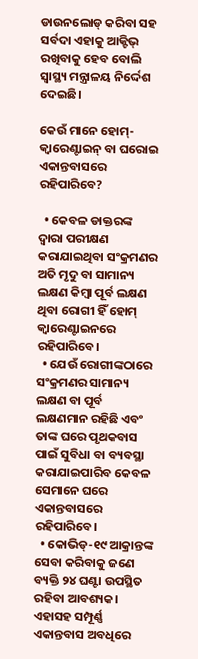ଡାଉନଲୋଡ୍ କରିବା ସହ ସର୍ବଦା ଏହାକୁ ଆକ୍ଟିଭ୍ ରଖିବାକୁ ହେବ ବୋଲି ସ୍ୱାସ୍ଥ୍ୟ ମନ୍ତ୍ରାଳୟ ନିର୍ଦ୍ଦେଶ ଦେଇଛି।

କେଉଁ ମାନେ ହୋମ୍-କ୍ୱାରେଣ୍ଟାଇନ୍ ବା ଘରୋଇ ଏକାନ୍ତବାସରେ ରହିପାରିବେ?

  • କେବଳ ଡାକ୍ତରଙ୍କ ଦ୍ୱାରା ପରୀକ୍ଷଣ କରାଯାଇଥିବା ସଂକ୍ରମଣର ଅତି ମୃଦୁ ବା ସାମାନ୍ୟ ଲକ୍ଷଣ କିମ୍ବା ପୂର୍ବ ଲକ୍ଷଣ ଥିବା ରୋଗୀ ହିଁ ହୋମ୍ କ୍ୱାରେଣ୍ଟାଇନରେ ରହିପାରିବେ।
  • ଯେଉଁ ରୋଗୀଙ୍କଠାରେ ସଂକ୍ରମଣର ସାମାନ୍ୟ ଲକ୍ଷଣ ବା ପୂର୍ବ ଲକ୍ଷଣମାନ ରହିଛି ଏବଂ ତାଙ୍କ ଘରେ ପୃଥକବାସ ପାଇଁ ସୁବିଧା ବା ବ୍ୟବସ୍ଥା କରାଯାଇପାରିବ କେବଳ ସେମାନେ ଘରେ ଏକାନ୍ତବାସରେ ରହିପାରିବେ।
  • କୋଭିଡ୍-୧୯ ଆକ୍ରାନ୍ତଙ୍କ ସେବା କରିବାକୁ ଜଣେ ବ୍ୟକ୍ତି ୨୪ ଘଣ୍ଟା ଉପସ୍ଥିତ ରହିବା ଆବଶ୍ୟକ। ଏହାସହ ସମ୍ପୂର୍ଣ୍ଣ ଏକାନ୍ତବାସ ଅବଧିରେ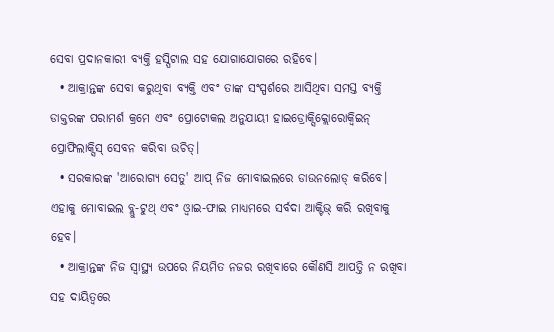ସେବା ପ୍ରଦାନକାରୀ ବ୍ୟକ୍ତି ହସ୍ପିଟାଲ ସହ ଯୋଗାଯୋଗରେ ରହିବେ।
  • ଆକ୍ରାନ୍ତଙ୍କ ସେବା କରୁଥିବା ବ୍ୟକ୍ତି ଏବଂ ତାଙ୍କ ସଂସ୍ପର୍ଶରେ ଆସିଥିବା ସମସ୍ତ ବ୍ୟକ୍ତି ଡାକ୍ତରଙ୍କ ପରାମର୍ଶ କ୍ରମେ ଏବଂ ପ୍ରୋଟୋକଲ ଅନୁଯାୟୀ ହାଇଡ୍ରୋକ୍ସିକ୍ଲୋରୋକ୍ୱିଇନ୍ ପ୍ରୋଫିଲାକ୍ସିସ୍ ସେବନ କରିବା ଉଚିତ୍।
  • ସରକାରଙ୍କ 'ଆରୋଗ୍ୟ ସେତୁ' ଆପ୍ ନିଜ ମୋବାଇଲରେ ଡାଉନଲୋଡ୍ କରିବେ। ଏହାକୁ ମୋବାଇଲ ବ୍ଲୁ-ଟୁଥ୍ ଏବଂ ଓ୍ୱାଇ-ଫାଇ ମାଧ୍ୟମରେ ସର୍ବଦା ଆକ୍ଟିଭ୍ କରି ରଖିବାକୁ ହେବ।
  • ଆକ୍ରାନ୍ତଙ୍କ ନିଜ ସ୍ୱାସ୍ଥ୍ୟ ଉପରେ ନିୟମିତ ନଜର ରଖିବାରେ କୌଣସି ଆପତ୍ତି ନ ରଖିବା ସହ ଦାୟିତ୍ୱରେ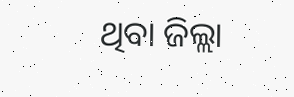ଥିବା ଜିଲ୍ଲା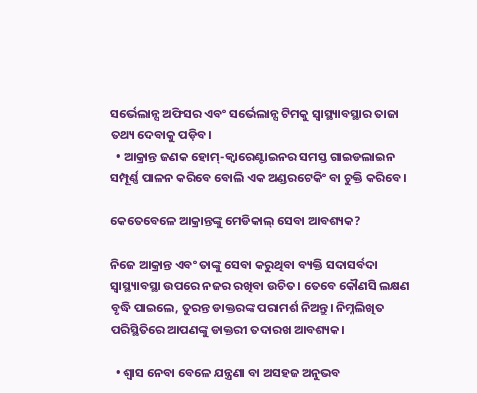ସର୍ଭେଲାନ୍ସ ଅଫିସର ଏବଂ ସର୍ଭେଲାନ୍ସ ଟିମକୁ ସ୍ୱାସ୍ଥ୍ୟାବସ୍ଥାର ତାଜା ତଥ୍ୟ ଦେବାକୁ ପଡ଼ିବ।
  • ଆକ୍ରାନ୍ତ ଜଣକ ହୋମ୍-କ୍ୱାରେଣ୍ଟାଇନର ସମସ୍ତ ଗାଇଡଲାଇନ ସମ୍ପୂର୍ଣ୍ଣ ପାଳନ କରିବେ ବୋଲି ଏକ ଅଣ୍ଡରଟେକିଂ ବା ଚୁକ୍ତି କରିବେ।

କେତେବେଳେ ଆକ୍ରାନ୍ତଙ୍କୁ ମେଡିକାଲ୍ ସେବା ଆବଶ୍ୟକ?

ନିଜେ ଆକ୍ରାନ୍ତ ଏବଂ ତାଙ୍କୁ ସେବା କରୁଥିବା ବ୍ୟକ୍ତି ସଦାସର୍ବଦା ସ୍ୱାସ୍ଥ୍ୟାବସ୍ଥା ଉପରେ ନଜର ରଖିବା ଉଚିତ। ତେବେ କୌଣସି ଲକ୍ଷଣ ବୃଦ୍ଧି ପାଇଲେ, ତୁରନ୍ତ ଡାକ୍ତରଙ୍କ ପରାମର୍ଶ ନିଅନ୍ତୁ। ନିମ୍ନଲିଖିତ ପରିସ୍ଥିତିରେ ଆପଣଙ୍କୁ ଡାକ୍ତରୀ ତଦାରଖ ଆବଶ୍ୟକ।

  • ଶ୍ୱାସ ନେବା ବେଳେ ଯନ୍ତ୍ରଣା ବା ଅସହଜ ଅନୁଭବ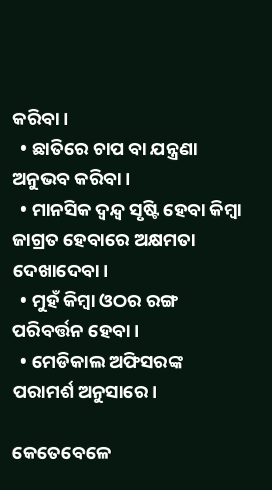କରିବା।
  • ଛାତିରେ ଚାପ ବା ଯନ୍ତ୍ରଣା ଅନୁଭବ କରିବା।
  • ମାନସିକ ଦ୍ୱନ୍ଦ୍ୱ ସୃଷ୍ଟି ହେବା କିମ୍ବା ଜାଗ୍ରତ ହେବାରେ ଅକ୍ଷମତା ଦେଖାଦେବା।
  • ମୁହଁ କିମ୍ବା ଓଠର ରଙ୍ଗ ପରିବର୍ତ୍ତନ ହେବା।
  • ମେଡିକାଲ ଅଫିସରଙ୍କ ପରାମର୍ଶ ଅନୁସାରେ।

କେତେବେଳେ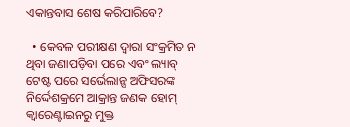ଏକାନ୍ତବାସ ଶେଷ କରିପାରିବେ?

  • କେବଳ ପରୀକ୍ଷଣ ଦ୍ୱାରା ସଂକ୍ରମିତ ନ ଥିବା ଜଣାପଡ଼ିବା ପରେ ଏବଂ ଲ୍ୟାବ୍ ଟେଷ୍ଟ ପରେ ସର୍ଭେଲାନ୍ସ ଅଫିସରଙ୍କ ନିର୍ଦ୍ଦେଶକ୍ରମେ ଆକ୍ରାନ୍ତ ଜଣକ ହୋମ୍ କ୍ୱାରେଣ୍ଟାଇନରୁ ମୁକ୍ତ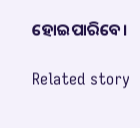ହୋଇପାରିବେ।

Related story